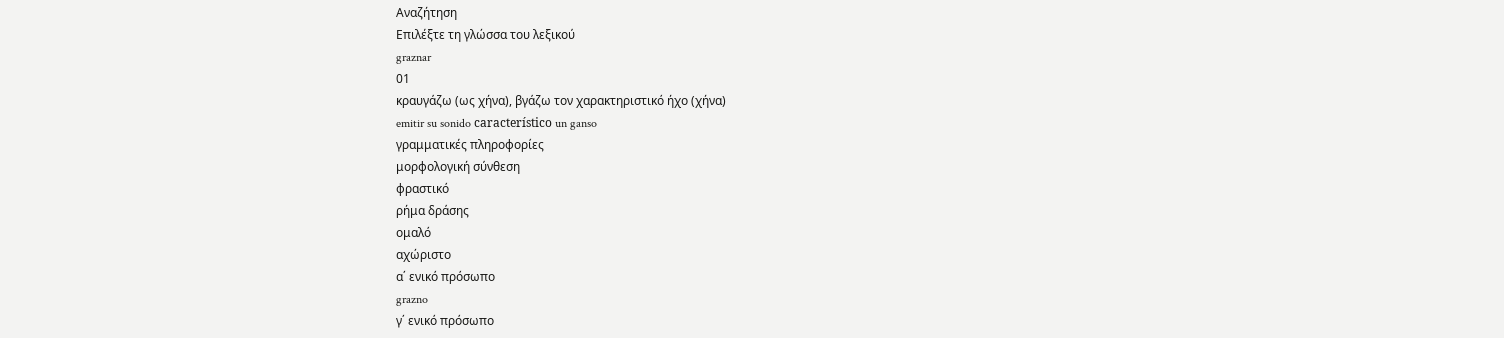Αναζήτηση
Επιλέξτε τη γλώσσα του λεξικού
graznar
01
κραυγάζω (ως χήνα), βγάζω τον χαρακτηριστικό ήχο (χήνα)
emitir su sonido característico un ganso
γραμματικές πληροφορίες
μορφολογική σύνθεση
φραστικό
ρήμα δράσης
ομαλό
αχώριστο
α΄ ενικό πρόσωπο
grazno
γ΄ ενικό πρόσωπο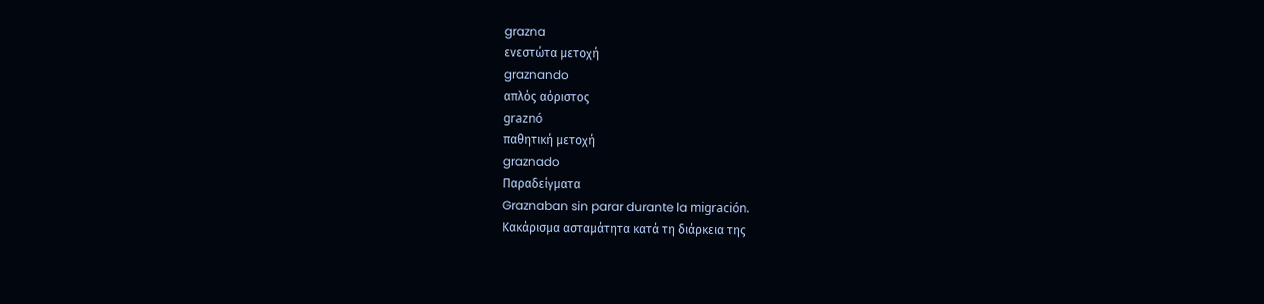grazna
ενεστώτα μετοχή
graznando
απλός αόριστος
graznó
παθητική μετοχή
graznado
Παραδείγματα
Graznaban sin parar durante la migración.
Κακάρισμα ασταμάτητα κατά τη διάρκεια της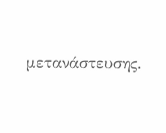μετανάστευσης.